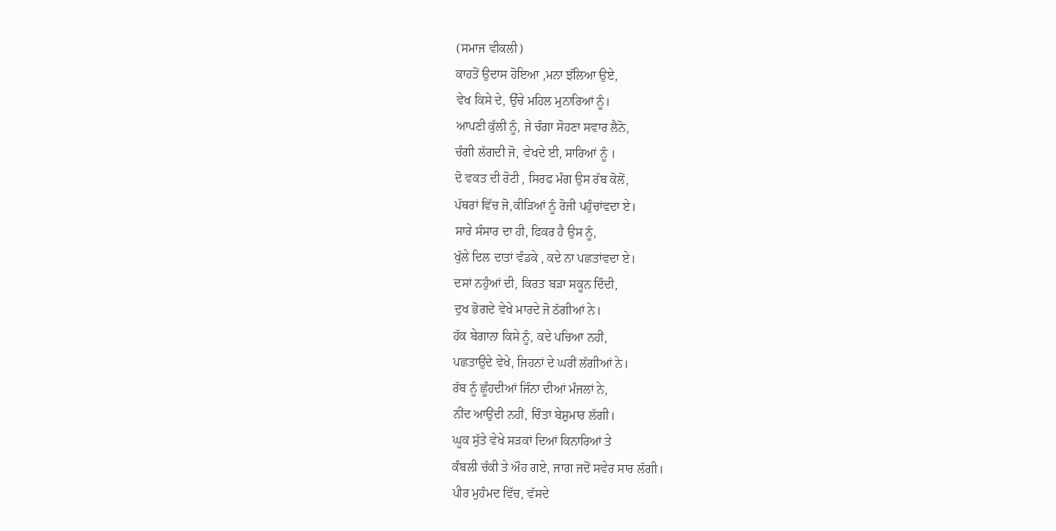(ਸਮਾਜ ਵੀਕਲੀ)
ਕਾਹਤੋਂ ਉਦਾਸ ਹੋਇਆ ,ਮਨਾ ਝੱਲਿਆ ਉਏ,
ਵੇਖ ਕਿਸੇ ਦੇ, ਉੱਚੇ ਮਹਿਲ ਮੁਨਾਰਿਆਂ ਨੂੰ।
ਆਪਣੀ ਕੁੱਲੀ ਨੂੰ, ਜੇ ਚੰਗਾ ਸੋਹਣਾ ਸਵਾਰ ਲੈਨੋ,
ਚੰਗੀ ਲੱਗਦੀ ਜੋ, ਵੇਖਦੇ ਈ, ਸਾਰਿਆਂ ਨੂੰ ।
ਦੋ ਵਕਤ ਦੀ ਰੋਟੀ , ਸਿਰਫ ਮੰਗ ਉਸ ਰੱਬ ਕੋਲੋਂ,
ਪੱਥਰਾਂ ਵਿੱਚ ਜੋ,ਕੀੜਿਆਂ ਨੂੰ ਰੋਜੀ ਪਹੁੰਚਾਂਵਦਾ ਏ।
ਸਾਰੇ ਸੰਸਾਰ ਦਾ ਹੀ, ਫਿਕਰ ਹੈ ਉਸ ਨੂੰ,
ਖੁੱਲੇ ਦਿਲ ਦਾਤਾਂ ਵੰਡਕੇ , ਕਦੇ ਨਾ ਪਛਤਾਂਵਦਾ ਏ।
ਦਸਾਂ ਨਹੁੰਆਂ ਦੀ, ਕਿਰਤ ਬੜਾ ਸਕੂਨ ਦਿੰਦੀ,
ਦੁਖ ਭੋਗਦੇ ਵੇਖੇ ਮਾਰਦੇ ਜੋ ਠੱਗੀਆਂ ਨੇ।
ਹੱਕ ਬੇਗਾਨਾ ਕਿਸੇ ਨੂੰ, ਕਦੇ ਪਚਿਆ ਨਹੀਂ,
ਪਛਤਾਉਂਦੇ ਵੇਖੇ, ਜਿਹਨਾਂ ਦੇ ਘਰੀਂ ਲੱਗੀਆਂ ਨੇ।
ਰੱਬ ਨੂੰ ਛੂੰਹਦੀਆਂ ਜਿੰਨਾ ਦੀਆਂ ਮੰਜਲਾਂ ਨੇ,
ਨੀਂਦ ਆਉਂਦੀ ਨਹੀਂ, ਚਿੰਤਾ ਬੇਸ਼ੁਮਾਰ ਲੱਗੀ।
ਘੂਕ ਸੁੱਤੇ ਵੇਖੇ ਸੜਕਾਂ ਦਿਆਂ ਕਿਨਾਰਿਆਂ ਤੇ
ਕੰਬਲੀ ਚੱਕੀ ਤੇ ਔਹ ਗਏ, ਜਾਗ ਜਦੋਂ ਸਵੇਰ ਸਾਰ ਲੱਗੀ।
ਪੀਰ ਮੁਹੰਮਦ ਵਿੱਚ, ਵੱਸਦੇ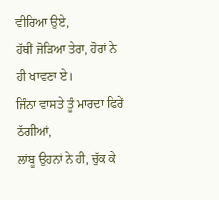ਵੀਰਿਆ ਉਏ,
ਹੱਥੀਂ ਜੋੜਿਆ ਤੇਰਾ, ਹੋਰਾਂ ਨੇ ਹੀ ਖਾਵਣਾ ਏ।
ਜਿੰਨਾ ਵਾਸਤੇ ਤੂੰ ਮਾਰਦਾ ਫਿਰੇਂ ਠੱਗੀਆਂ,
ਲਾਂਬੂ ਉਹਨਾਂ ਨੇ ਹੀ, ਚੁੱਕ ਕੇ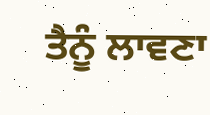ਤੈਨੂੰ ਲਾਵਣਾ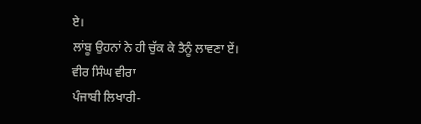ਏ।
ਲਾਂਬੂ ਉਹਨਾਂ ਨੇ ਹੀ ਚੁੱਕ ਕੇ ਤੈਨੂੰ ਲਾਵਣਾ ਏਂ।
ਵੀਰ ਸਿੰਘ ਵੀਰਾ
ਪੰਜਾਬੀ ਲਿਖਾਰੀ-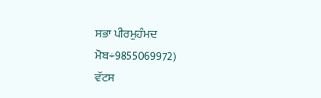ਸਭਾ ਪੀਰਮੁਹੰਮਦ
ਮੋਬ÷9855069972)
ਵੱਟਸ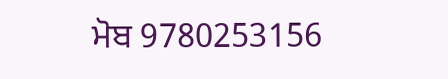ਮੋਬ 9780253156